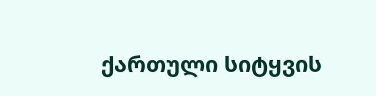ქართული სიტყვის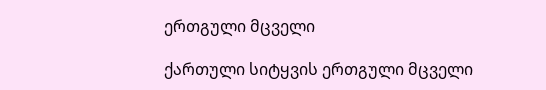ერთგული მცველი

ქართული სიტყვის ერთგული მცველი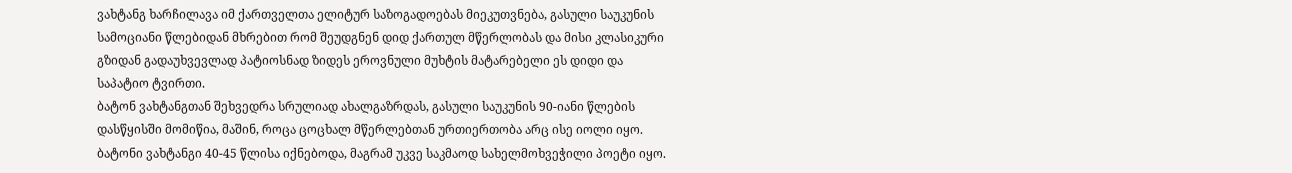ვახტანგ ხარჩილავა იმ ქართველთა ელიტურ საზოგადოებას მიეკუთვნება, გასული საუკუნის სამოციანი წლებიდან მხრებით რომ შეუდგნენ დიდ ქართულ მწერლობას და მისი კლასიკური გზიდან გადაუხვევლად პატიოსნად ზიდეს ეროვნული მუხტის მატარებელი ეს დიდი და საპატიო ტვირთი.
ბატონ ვახტანგთან შეხვედრა სრულიად ახალგაზრდას, გასული საუკუნის 90-იანი წლების დასწყისში მომიწია, მაშინ, როცა ცოცხალ მწერლებთან ურთიერთობა არც ისე იოლი იყო. ბატონი ვახტანგი 40-45 წლისა იქნებოდა, მაგრამ უკვე საკმაოდ სახელმოხვეჭილი პოეტი იყო.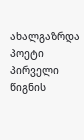ახალგაზრდა პოეტი პირველი წიგნის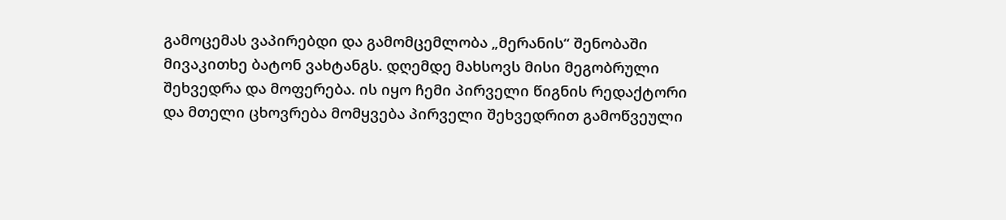გამოცემას ვაპირებდი და გამომცემლობა „მერანის“ შენობაში მივაკითხე ბატონ ვახტანგს. დღემდე მახსოვს მისი მეგობრული შეხვედრა და მოფერება. ის იყო ჩემი პირველი წიგნის რედაქტორი და მთელი ცხოვრება მომყვება პირველი შეხვედრით გამოწვეული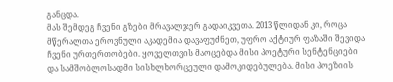განცდა.
მას შემდეგ ჩვენი გზები მრავალჯერ გადაიკვეთა. 2013 წლიდან კი, როცა მწერალთა ეროვნული აკადემია დავაფუძნეთ, უფრო აქტიურ ფაზაში შევიდა ჩვენი ურთერთობები. ყოველთვის მაოცებდა მისი პოეტური სენტენციები და სამშობლოსადმი სისხლხორცეული დამოკიდებულება. მისი პოეზიის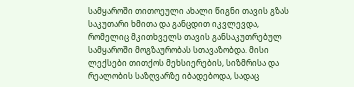სამყაროში თითოეული ახალი წიგნი თავის გზას საკუთარი ხმითა და განცდით იკვლევდა, რომელიც მკითხველს თავის განსაკუთრებულ სამყაროში მოგზაურობას სთავაზობდა. მისი ლექსები თითქოს მეხსიერების, სიზმრისა და რეალობის საზღვარზე იბადებოდა, სადაც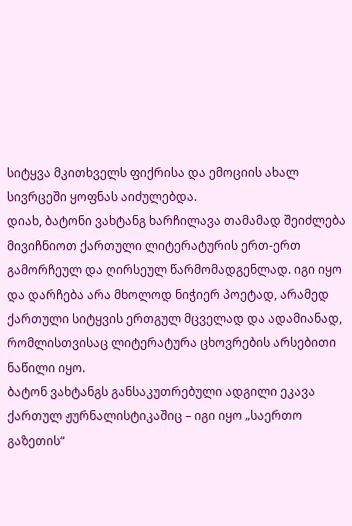სიტყვა მკითხველს ფიქრისა და ემოციის ახალ სივრცეში ყოფნას აიძულებდა.
დიახ, ბატონი ვახტანგ ხარჩილავა თამამად შეიძლება მივიჩნიოთ ქართული ლიტერატურის ერთ-ერთ გამორჩეულ და ღირსეულ წარმომადგენლად. იგი იყო და დარჩება არა მხოლოდ ნიჭიერ პოეტად, არამედ ქართული სიტყვის ერთგულ მცველად და ადამიანად, რომლისთვისაც ლიტერატურა ცხოვრების არსებითი ნაწილი იყო.
ბატონ ვახტანგს განსაკუთრებული ადგილი ეკავა ქართულ ჟურნალისტიკაშიც – იგი იყო „საერთო გაზეთის“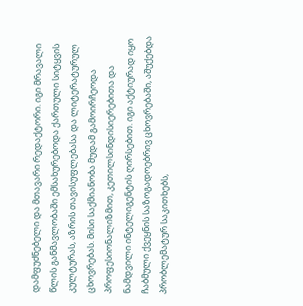დამფუძნებელი და მთავარი რედაქტორი. იგი მრავალი წლის განმავლობაში ემსახურებოდა ქართული სიტყვის კულტურას, აზრის თავისუფლებასა და ლიტერატურულ ცხოვრებას. მისი საქმიანობა მუდამ გამოირჩეოდა პროფესიონალიზმით, კეთილსინდისიერებითა და ნამდვილი ინტელიგენტის ღირსებით. იგი აქტიურად იყო ჩაბმული ქვეყნის საზოგადოებრივ ცხოვრებაში, აშუქებდა პრობლემატურ საკითხებს,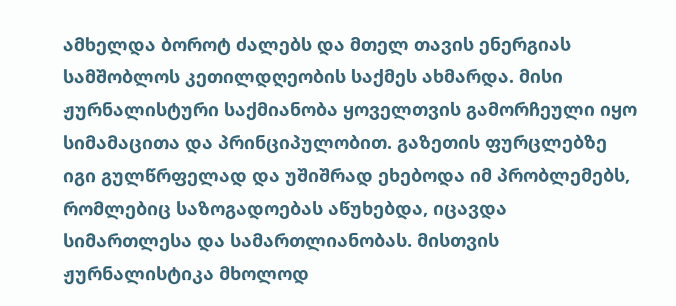ამხელდა ბოროტ ძალებს და მთელ თავის ენერგიას სამშობლოს კეთილდღეობის საქმეს ახმარდა. მისი ჟურნალისტური საქმიანობა ყოველთვის გამორჩეული იყო სიმამაცითა და პრინციპულობით. გაზეთის ფურცლებზე იგი გულწრფელად და უშიშრად ეხებოდა იმ პრობლემებს, რომლებიც საზოგადოებას აწუხებდა, იცავდა სიმართლესა და სამართლიანობას. მისთვის ჟურნალისტიკა მხოლოდ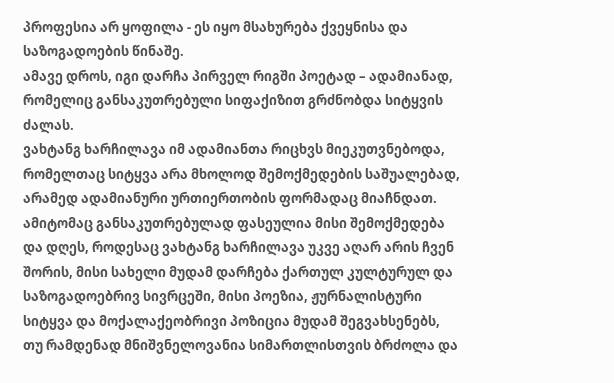პროფესია არ ყოფილა - ეს იყო მსახურება ქვეყნისა და საზოგადოების წინაშე.
ამავე დროს, იგი დარჩა პირველ რიგში პოეტად – ადამიანად, რომელიც განსაკუთრებული სიფაქიზით გრძნობდა სიტყვის ძალას.
ვახტანგ ხარჩილავა იმ ადამიანთა რიცხვს მიეკუთვნებოდა, რომელთაც სიტყვა არა მხოლოდ შემოქმედების საშუალებად, არამედ ადამიანური ურთიერთობის ფორმადაც მიაჩნდათ. ამიტომაც განსაკუთრებულად ფასეულია მისი შემოქმედება და დღეს, როდესაც ვახტანგ ხარჩილავა უკვე აღარ არის ჩვენ შორის, მისი სახელი მუდამ დარჩება ქართულ კულტურულ და საზოგადოებრივ სივრცეში, მისი პოეზია, ჟურნალისტური სიტყვა და მოქალაქეობრივი პოზიცია მუდამ შეგვახსენებს, თუ რამდენად მნიშვნელოვანია სიმართლისთვის ბრძოლა და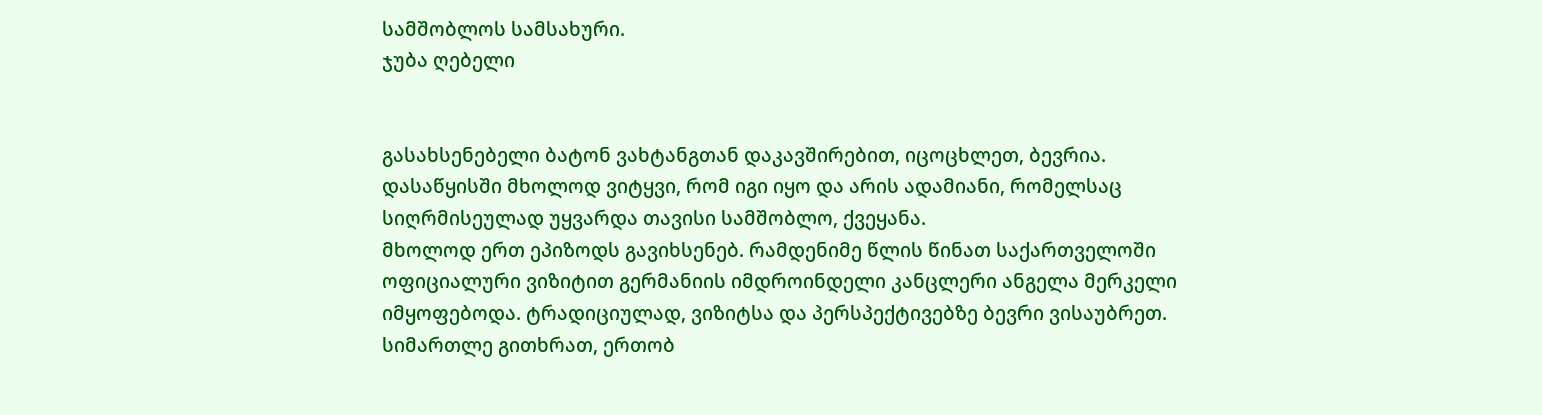სამშობლოს სამსახური.
ჯუბა ღებელი


გასახსენებელი ბატონ ვახტანგთან დაკავშირებით, იცოცხლეთ, ბევრია. დასაწყისში მხოლოდ ვიტყვი, რომ იგი იყო და არის ადამიანი, რომელსაც სიღრმისეულად უყვარდა თავისი სამშობლო, ქვეყანა.
მხოლოდ ერთ ეპიზოდს გავიხსენებ. რამდენიმე წლის წინათ საქართველოში ოფიციალური ვიზიტით გერმანიის იმდროინდელი კანცლერი ანგელა მერკელი იმყოფებოდა. ტრადიციულად, ვიზიტსა და პერსპექტივებზე ბევრი ვისაუბრეთ. სიმართლე გითხრათ, ერთობ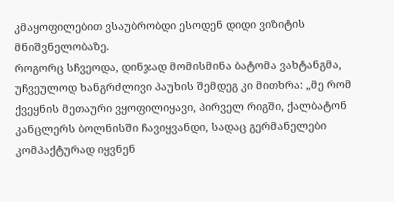კმაყოფილებით ვსაუბრობდი ესოდენ დიდი ვიზიტის მნიშვნელობაზე.
როგორც სჩვეოდა, დინჯად მომისმინა ბატომა ვახტანგმა, უჩვეულოდ ხანგრძლივი პაუხის შემდეგ კი მითხრა: „მე რომ ქვეყნის მეთაური ვყოფილიყავი, პირველ რიგში, ქალბატონ კანცლერს ბოლნისში ჩავიყვანდი, სადაც გერმანელები კომპაქტურად იყვნენ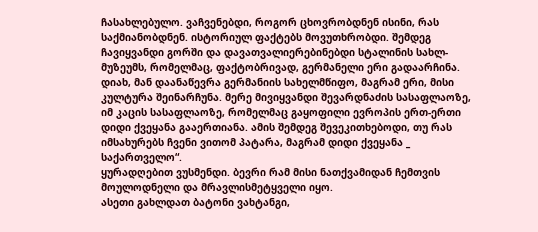ჩასახლებულო. ვაჩვენებდი, როგორ ცხოვრობდნენ ისინი, რას საქმიანობდნენ. ისტორიულ ფაქტებს მოვუთხრობდი. შემდეგ ჩავიყვანდი გორში და დავათვალიერებინებდი სტალინის სახლ-მუზეუმს, რომელმაც, ფაქტობრივად, გერმანელი ერი გადაარჩინა. დიახ, მან დაანაწევრა გერმანიის სახელმწიფო, მაგრამ ერი, მისი კულტურა შეინარჩუნა. მერე მივიყვანდი შევარდნაძის სასაფლაოზე, იმ კაცის სასაფლაოზე, რომელმაც გაყოფილი ევროპის ერთ-ერთი დიდი ქვეყანა გააერთიანა. ამის შემდეგ შევეკითხებოდი, თუ რას იმსახურებს ჩვენი ვითომ პატარა, მაგრამ დიდი ქვეყანა _ საქართველო“.
ყურადღებით ვუსმენდი. ბევრი რამ მისი ნათქვამიდან ჩემთვის მოულოდნელი და მრავლისმეტყველი იყო.
ასეთი გახლდათ ბატონი ვახტანგი,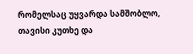რომელსაც უყვარდა სამშობლო, თავისი კუთხე და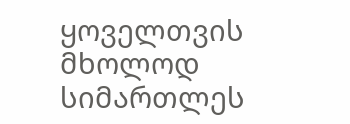ყოველთვის მხოლოდ სიმართლეს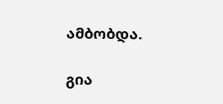ამბობდა.

გია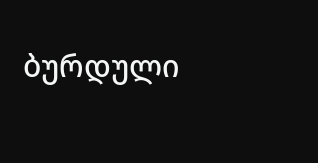ბურდული